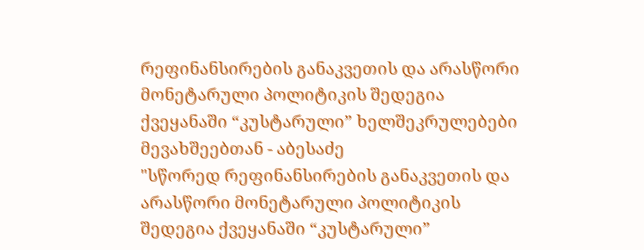რეფინანსირების განაკვეთის და არასწორი მონეტარული პოლიტიკის შედეგია ქვეყანაში “კუსტარული” ხელშეკრულებები მევახშეებთან - აბესაძე
"სწორედ რეფინანსირების განაკვეთის და არასწორი მონეტარული პოლიტიკის შედეგია ქვეყანაში “კუსტარული”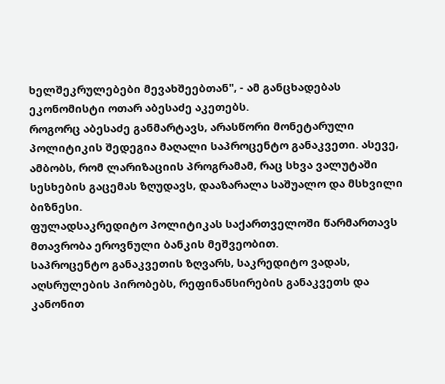ხელშეკრულებები მევახშეებთან", - ამ განცხადებას ეკონომისტი ოთარ აბესაძე აკეთებს.
როგორც აბესაძე განმარტავს, არასწორი მონეტარული პოლიტიკის შედეგია მაღალი საპროცენტო განაკვეთი. ასევე, ამბობს, რომ ლარიზაციის პროგრამამ, რაც სხვა ვალუტაში სესხების გაცემას ზღუდავს, დააზარალა საშუალო და მსხვილი ბიზნესი.
ფულადსაკრედიტო პოლიტიკას საქართველოში წარმართავს მთავრობა ეროვნული ბანკის მეშვეობით.
საპროცენტო განაკვეთის ზღვარს, საკრედიტო ვადას, აღსრულების პირობებს, რეფინანსირების განაკვეთს და კანონით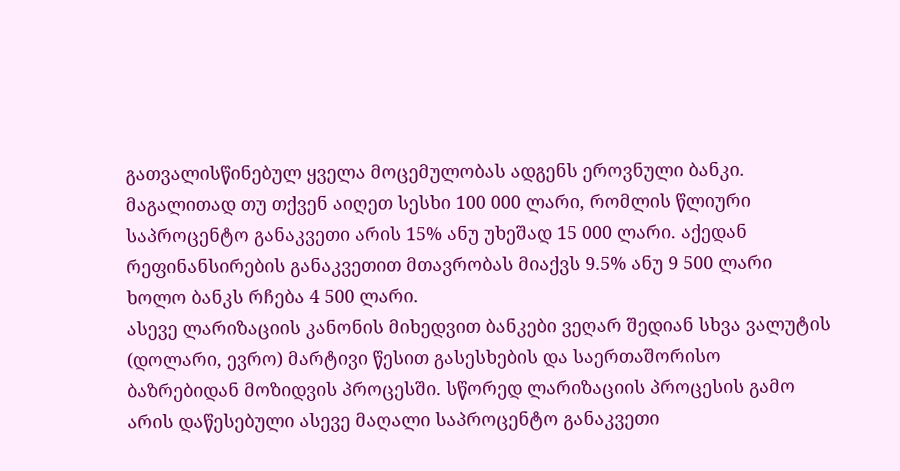გათვალისწინებულ ყველა მოცემულობას ადგენს ეროვნული ბანკი.
მაგალითად თუ თქვენ აიღეთ სესხი 100 000 ლარი, რომლის წლიური საპროცენტო განაკვეთი არის 15% ანუ უხეშად 15 000 ლარი. აქედან რეფინანსირების განაკვეთით მთავრობას მიაქვს 9.5% ანუ 9 500 ლარი ხოლო ბანკს რჩება 4 500 ლარი.
ასევე ლარიზაციის კანონის მიხედვით ბანკები ვეღარ შედიან სხვა ვალუტის (დოლარი, ევრო) მარტივი წესით გასესხების და საერთაშორისო ბაზრებიდან მოზიდვის პროცესში. სწორედ ლარიზაციის პროცესის გამო არის დაწესებული ასევე მაღალი საპროცენტო განაკვეთი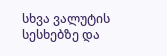სხვა ვალუტის სესხებზე და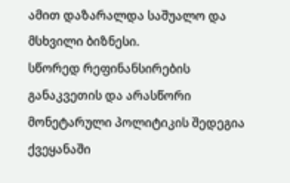ამით დაზარალდა საშუალო და მსხვილი ბიზნესი.
სწორედ რეფინანსირების განაკვეთის და არასწორი მონეტარული პოლიტიკის შედეგია ქვეყანაში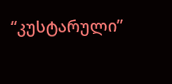“კუსტარული”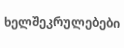ხელშეკრულებები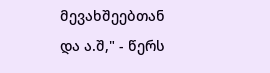მევახშეებთან და ა.შ," - წერს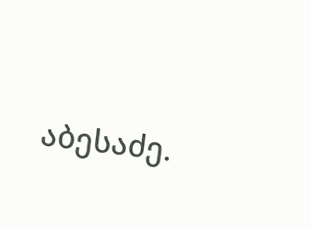აბესაძე.